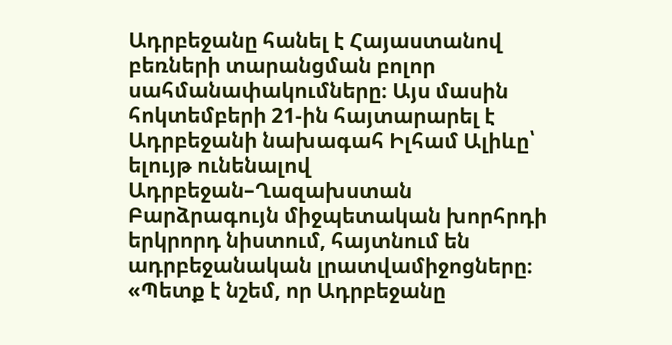Ադրբեջանը հանել է Հայաստանով բեռների տարանցման բոլոր սահմանափակումները։ Այս մասին հոկտեմբերի 21-ին հայտարարել է Ադրբեջանի նախագահ Իլհամ Ալիևը՝ ելույթ ունենալով Ադրբեջան–Ղազախստան Բարձրագույն միջպետական խորհրդի երկրորդ նիստում, հայտնում են ադրբեջանական լրատվամիջոցները։
«Պետք է նշեմ, որ Ադրբեջանը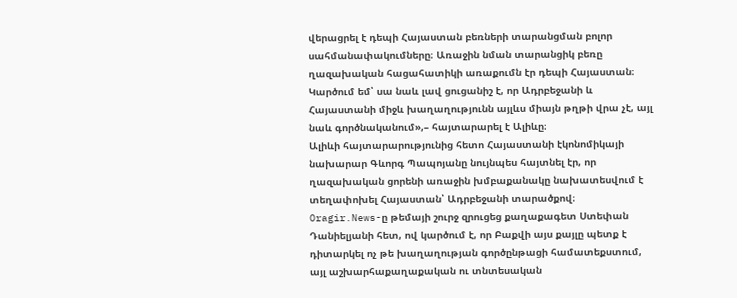վերացրել է դեպի Հայաստան բեռների տարանցման բոլոր սահմանափակումները։ Առաջին նման տարանցիկ բեռը ղազախական հացահատիկի առաքումն էր դեպի Հայաստան։ Կարծում եմ՝ սա նաև լավ ցուցանիշ է, որ Ադրբեջանի և Հայաստանի միջև խաղաղությունն այլևս միայն թղթի վրա չէ, այլ նաև գործնականում»,– հայտարարել է Ալիևը։
Ալիևի հայտարարությունից հետո Հայաստանի էկոնոմիկայի նախարար Գևորգ Պապոյանը նույնպես հայտնել էր, որ ղազախական ցորենի առաջին խմբաքանակը նախատեսվում է տեղափոխել Հայաստան՝ Ադրբեջանի տարածքով։
Oragir.News-ը թեմայի շուրջ զրուցեց քաղաքագետ Ստեփան Դանիելյանի հետ, ով կարծում է, որ Բաքվի այս քայլը պետք է դիտարկել ոչ թե խաղաղության գործընթացի համատեքստում, այլ աշխարհաքաղաքական ու տնտեսական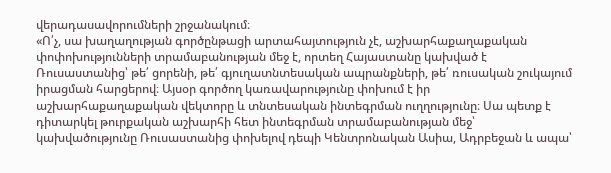վերադասավորումների շրջանակում։
«Ո՛չ, սա խաղաղության գործընթացի արտահայտություն չէ, աշխարհաքաղաքական փոփոխությունների տրամաբանության մեջ է, որտեղ Հայաստանը կախված է Ռուսաստանից՝ թե՛ ցորենի, թե՛ գյուղատնտեսական ապրանքների, թե՛ ռուսական շուկայում իրացման հարցերով։ Այսօր գործող կառավարությունը փոխում է իր աշխարհաքաղաքական վեկտորը և տնտեսական ինտեգրման ուղղությունը։ Սա պետք է դիտարկել թուրքական աշխարհի հետ ինտեգրման տրամաբանության մեջ՝ կախվածությունը Ռուսաստանից փոխելով դեպի Կենտրոնական Ասիա, Ադրբեջան և ապա՝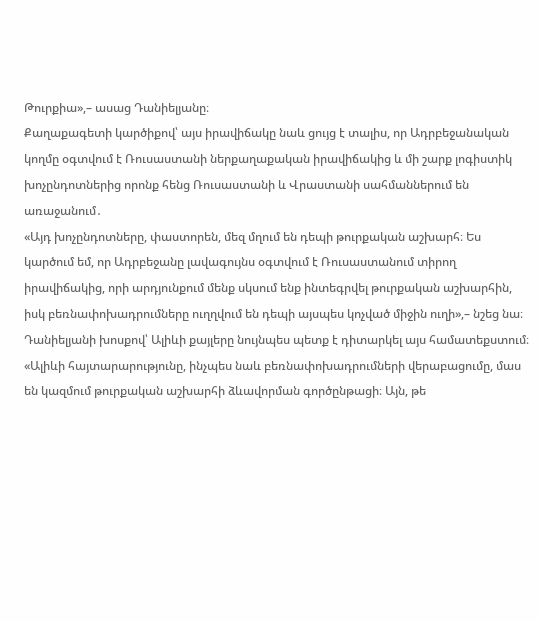Թուրքիա»,– ասաց Դանիելյանը։
Քաղաքագետի կարծիքով՝ այս իրավիճակը նաև ցույց է տալիս, որ Ադրբեջանական կողմը օգտվում է Ռուսաստանի ներքաղաքական իրավիճակից և մի շարք լոգիստիկ խոչընդոտներից որոնք հենց Ռուսաստանի և Վրաստանի սահմաններում են առաջանում․
«Այդ խոչընդոտները, փաստորեն, մեզ մղում են դեպի թուրքական աշխարհ։ Ես կարծում եմ, որ Ադրբեջանը լավագույնս օգտվում է Ռուսաստանում տիրող իրավիճակից, որի արդյունքում մենք սկսում ենք ինտեգրվել թուրքական աշխարհին, իսկ բեռնափոխադրումները ուղղվում են դեպի այսպես կոչված միջին ուղի»,– նշեց նա։
Դանիելյանի խոսքով՝ Ալիևի քայլերը նույնպես պետք է դիտարկել այս համատեքստում։
«Ալիևի հայտարարությունը, ինչպես նաև բեռնափոխադրումների վերաբացումը, մաս են կազմում թուրքական աշխարհի ձևավորման գործընթացի։ Այն, թե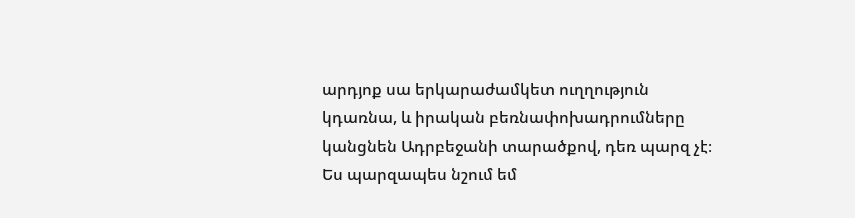արդյոք սա երկարաժամկետ ուղղություն կդառնա, և իրական բեռնափոխադրումները կանցնեն Ադրբեջանի տարածքով, դեռ պարզ չէ։ Ես պարզապես նշում եմ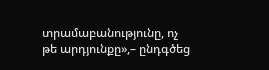տրամաբանությունը, ոչ թե արդյունքը»,– ընդգծեց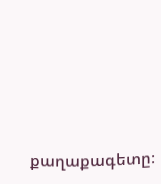քաղաքագետը։